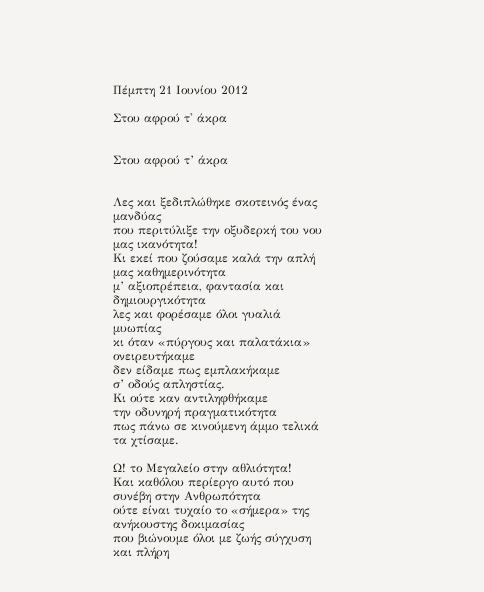Πέμπτη 21 Ιουνίου 2012

Στου αφρού τ' άκρα


Στου αφρού τ’ άκρα


Λες και ξεδιπλώθηκε σκοτεινός ένας μανδύας
που περιτύλιξε την οξυδερκή του νου μας ικανότητα!
Κι εκεί που ζούσαμε καλά την απλή μας καθημερινότητα
μ’ αξιοπρέπεια, φαντασία και δημιουργικότητα
λες και φορέσαμε όλοι γυαλιά μυωπίας
κι όταν «πύργους και παλατάκια» ονειρευτήκαμε
δεν είδαμε πως εμπλακήκαμε
σ’ οδούς απληστίας.
Κι ούτε καν αντιληφθήκαμε
την οδυνηρή πραγματικότητα
πως πάνω σε κινούμενη άμμο τελικά τα χτίσαμε.

Ω! το Μεγαλείο στην αθλιότητα!
Και καθόλου περίεργο αυτό που συνέβη στην Ανθρωπότητα
ούτε είναι τυχαίο το «σήμερα» της ανήκουστης δοκιμασίας
που βιώνουμε όλοι με ζωής σύγχυση και πλήρη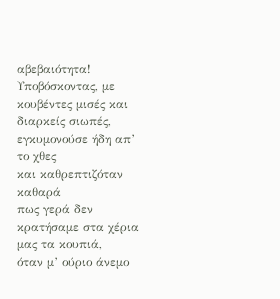αβεβαιότητα!
Υποβόσκοντας, με κουβέντες μισές και διαρκείς σιωπές,
εγκυμονούσε ήδη απ’ το χθες
και καθρεπτιζόταν καθαρά
πως γερά δεν κρατήσαμε στα χέρια μας τα κουπιά,
όταν μ’ ούριο άνεμο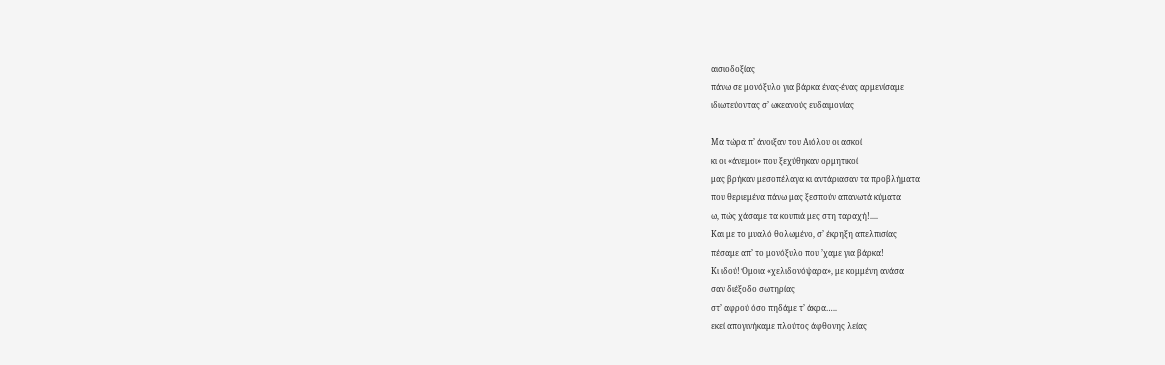αισιοδοξίας
πάνω σε μονόξυλο για βάρκα ένας-ένας αρμενίσαμε
ιδιωτεύοντας σ’ ωκεανούς ευδαιμονίας

Μα τώρα π’ άνοιξαν του Αιόλου οι ασκοί
κι οι «άνεμοι» που ξεχύθηκαν ορμητικοί
μας βρήκαν μεσοπέλαγα κι αντάριασαν τα προβλήματα
που θεριεμένα πάνω μας ξεσπούν απανωτά κύματα
ω, πώς χάσαμε τα κουπιά μες στη ταραχή!....
Και με το μυαλό θολωμένο, σ’ έκρηξη απελπισίας
πέσαμε απ’ το μονόξυλο που ’χαμε για βάρκα!
Κι ιδού! Όμοια «χελιδονόψαρα», με κομμένη ανάσα
σαν διέξοδο σωτηρίας
στ’ αφρού όσο πηδάμε τ’ άκρα…..
εκεί απογινήκαμε πλούτος άφθονης λείας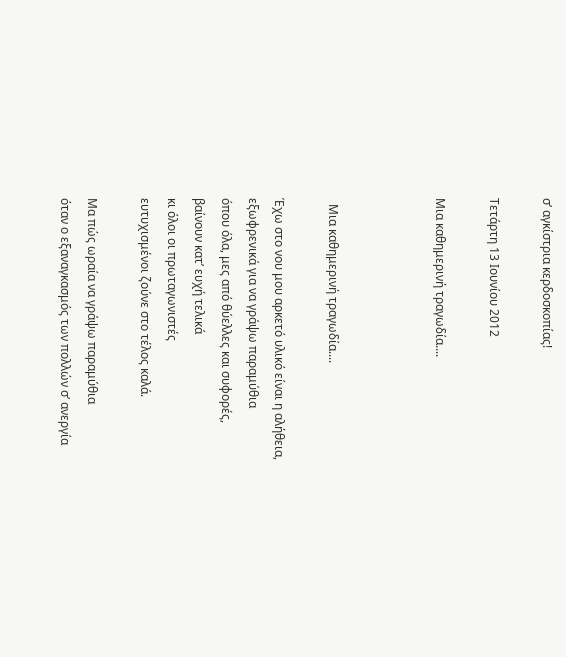σ’ αγκίστρια κερδοσκοπίας!

Τετάρτη 13 Ιουνίου 2012

Μια καθημερινή τραγωδία....



  Μια καθημερινή τραγωδία....

Έχω στο νου μου αρκετό υλικό είναι η αλήθεια,
εξωφρενικά για να γράψω παραμύθια
όπου όλα, μες από θύελλες και συφορές,
βαίνουν κατ’ ευχή τελικά
κι όλοι οι πρωταγωνιστές
ευτυχισμένοι ζούνε στο τέλος καλά.

Μα πώς ωραία να γράψω παραμύθια
όταν ο εξαναγκασμός των πολλών σ’ ανεργία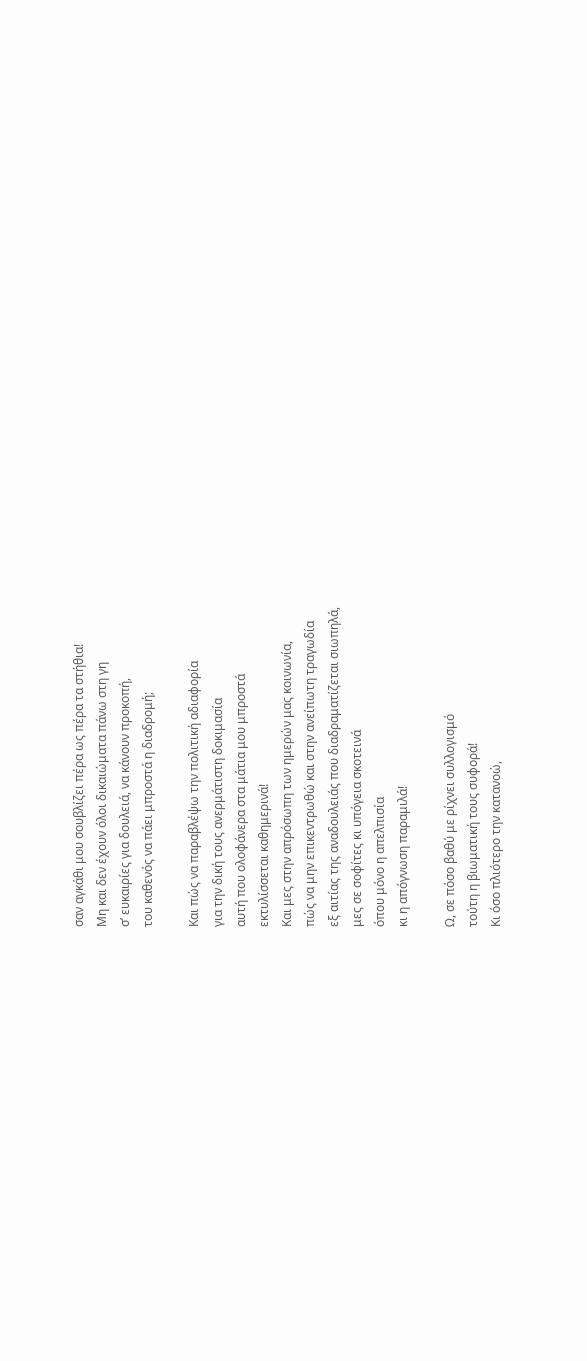σαν αγκάθι μου σουβλίζει πέρα ως πέρα τα στήθια!
Μη και δεν έχουν όλοι δικαιώματα πάνω στη γη
σ’ ευκαιρίες για δουλειά, να κάνουν προκοπή,
του καθενός να πάει μπροστά η διαδρομή;

Και πώς να παραβλέψω την πολιτική αδιαφορία
για την δική τους ανερμάτιστη δοκιμασία
αυτή που ολοφάνερα στα μάτια μου μπροστά
εκτυλίσσεται καθημερινά!
Και μες στην απρόσωπη των ημερών μας κοινωνία,
πώς να μην επικεντρωθώ και στην ανείπωτη τραγωδία
εξ αιτίας της αναδουλειάς που διαδραματίζεται σιωπηλά,
μες σε σοφίτες κι υπόγεια σκοτεινά
όπου μόνο η απελπισία
κι η απόγνωση παραμιλά!

Ω, σε πόσο βαθύ με ρίχνει συλλογισμό
τούτη η βιωματική τους συφορά!
Κι όσο πλιότερο την κατανοώ,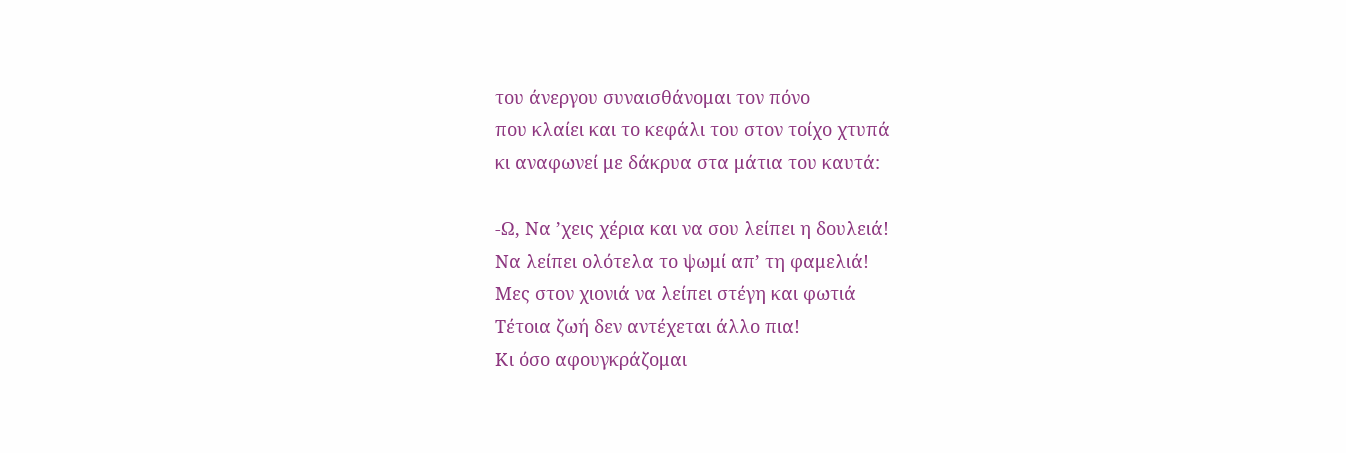του άνεργου συναισθάνομαι τον πόνο
που κλαίει και το κεφάλι του στον τοίχο χτυπά
κι αναφωνεί με δάκρυα στα μάτια του καυτά:

-Ω, Να ’χεις χέρια και να σου λείπει η δουλειά!
Να λείπει ολότελα το ψωμί απ’ τη φαμελιά!
Μες στον χιονιά να λείπει στέγη και φωτιά
Τέτοια ζωή δεν αντέχεται άλλο πια!
Κι όσο αφουγκράζομαι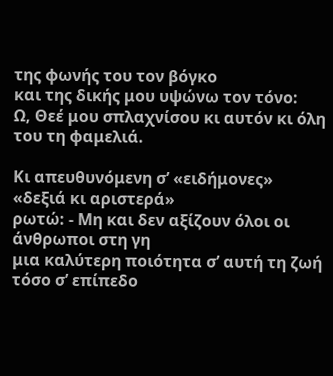της φωνής του τον βόγκο
και της δικής μου υψώνω τον τόνο:
Ω, Θεέ μου σπλαχνίσου κι αυτόν κι όλη του τη φαμελιά.

Κι απευθυνόμενη σ’ «ειδήμονες» «δεξιά κι αριστερά»
ρωτώ: - Μη και δεν αξίζουν όλοι οι άνθρωποι στη γη
μια καλύτερη ποιότητα σ’ αυτή τη ζωή
τόσο σ’ επίπεδο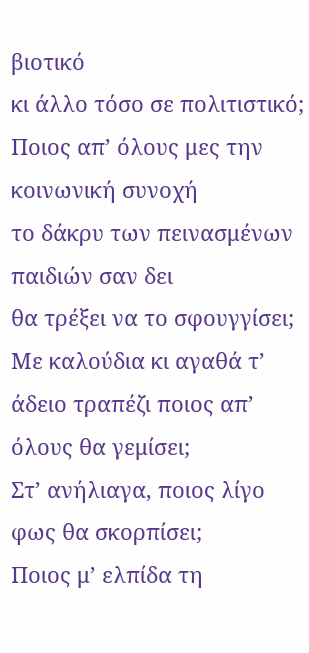βιοτικό
κι άλλο τόσο σε πολιτιστικό;
Ποιος απ’ όλους μες την κοινωνική συνοχή
το δάκρυ των πεινασμένων παιδιών σαν δει
θα τρέξει να το σφουγγίσει;
Με καλούδια κι αγαθά τ’ άδειο τραπέζι ποιος απ’ όλους θα γεμίσει;
Στ’ ανήλιαγα, ποιος λίγο φως θα σκορπίσει;
Ποιος μ’ ελπίδα τη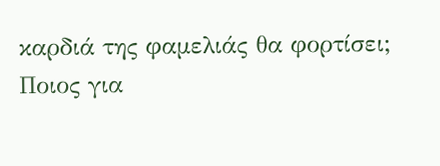καρδιά της φαμελιάς θα φορτίσει;
Ποιος για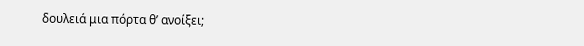δουλειά μια πόρτα θ’ ανοίξει;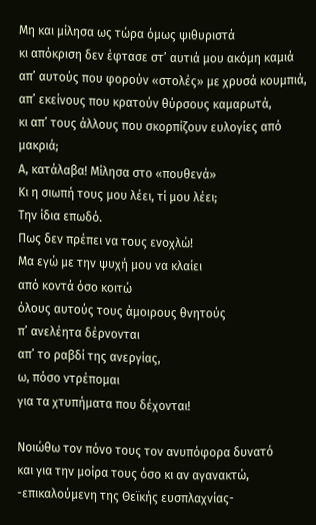Μη και μίλησα ως τώρα όμως ψιθυριστά
κι απόκριση δεν έφτασε στ’ αυτιά μου ακόμη καμιά
απ’ αυτούς που φορούν «στολές» με χρυσά κουμπιά,
απ’ εκείνους που κρατούν θύρσους καμαρωτά,
κι απ’ τους άλλους που σκορπίζουν ευλογίες από μακριά;
Α, κατάλαβα! Μίλησα στο «πουθενά»
Κι η σιωπή τους μου λέει, τί μου λέει;
Την ίδια επωδό.
Πως δεν πρέπει να τους ενοχλώ!
Μα εγώ με την ψυχή μου να κλαίει
από κοντά όσο κοιτώ
όλους αυτούς τους άμοιρους θνητούς
π’ ανελέητα δέρνονται
απ’ το ραβδί της ανεργίας,
ω, πόσο ντρέπομαι
για τα χτυπήματα που δέχονται!

Νοιώθω τον πόνο τους τον ανυπόφορα δυνατό
και για την μοίρα τους όσο κι αν αγανακτώ,
-επικαλούμενη της Θεϊκής ευσπλαχνίας-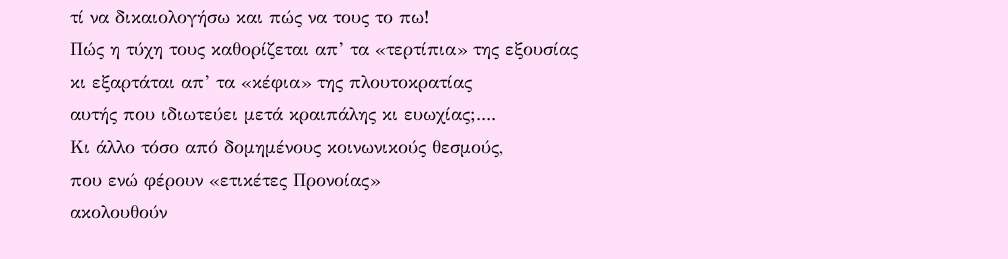τί να δικαιολογήσω και πώς να τους το πω!
Πώς η τύχη τους καθορίζεται απ’ τα «τερτίπια» της εξουσίας
κι εξαρτάται απ’ τα «κέφια» της πλουτοκρατίας
αυτής που ιδιωτεύει μετά κραιπάλης κι ευωχίας;....
Κι άλλο τόσο από δομημένους κοινωνικούς θεσμούς,
που ενώ φέρουν «ετικέτες Προνοίας»
ακολουθούν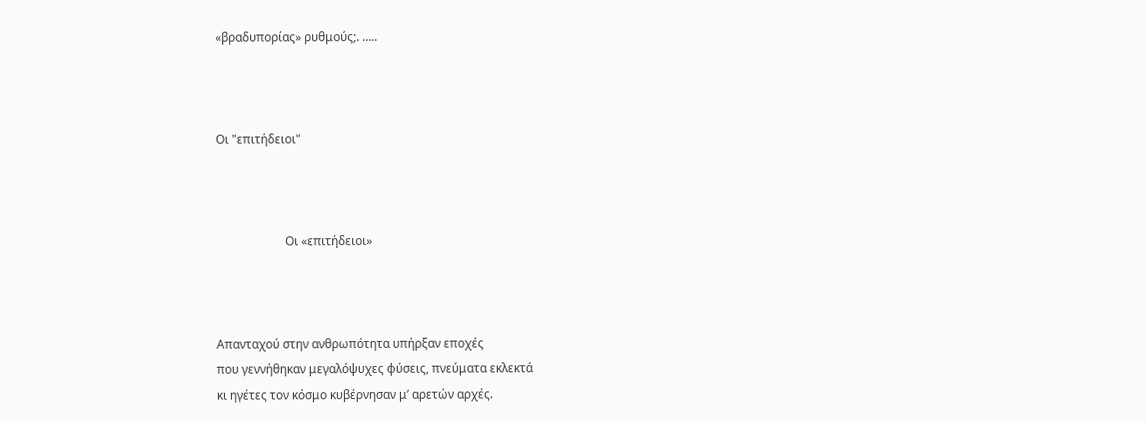«βραδυπορίας» ρυθμούς;. …..



Οι "επιτήδειοι"



                       Οι «επιτήδειοι»



Απανταχού στην ανθρωπότητα υπήρξαν εποχές
που γεννήθηκαν μεγαλόψυχες φύσεις, πνεύματα εκλεκτά
κι ηγέτες τον κόσμο κυβέρνησαν μ’ αρετών αρχές.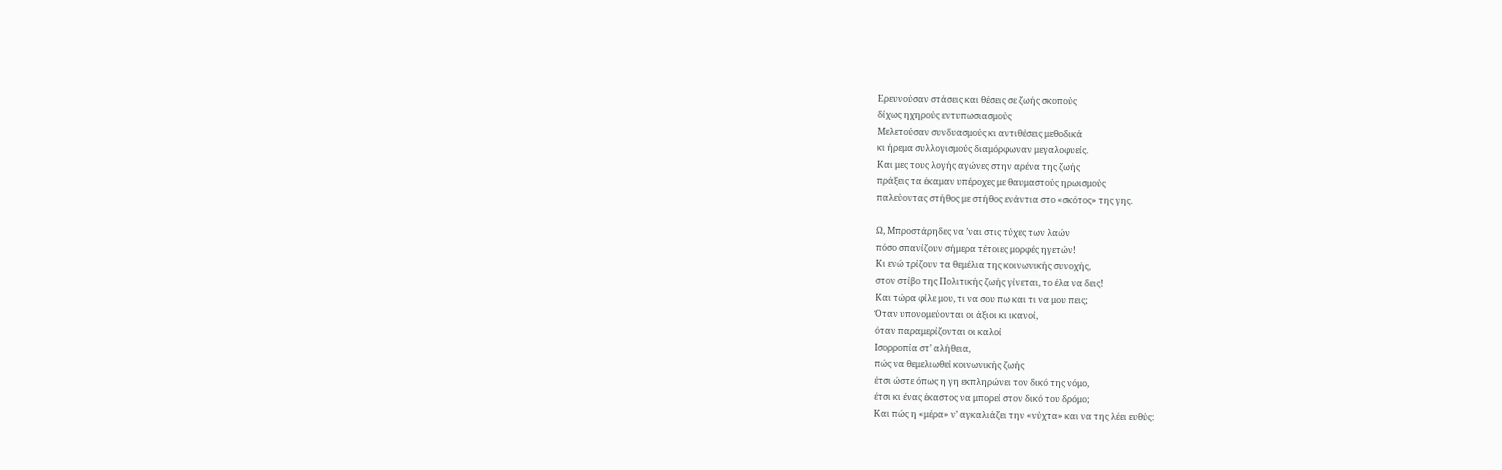Ερευνούσαν στάσεις και θέσεις σε ζωής σκοπούς
δίχως ηχηρούς εντυπωσιασμούς
Μελετούσαν συνδυασμούς κι αντιθέσεις μεθοδικά
κι ήρεμα συλλογισμούς διαμόρφωναν μεγαλοφυείς.
Και μες τους λογής αγώνες στην αρένα της ζωής
πράξεις τα έκαμαν υπέροχες με θαυμαστούς ηρωισμούς
παλεύοντας στήθος με στήθος ενάντια στο «σκότος» της γης.

Ω, Μπροστάρηδες να ’ναι στις τύχες των λαών
πόσο σπανίζουν σήμερα τέτοιες μορφές ηγετών!
Κι ενώ τρίζουν τα θεμέλια της κοινωνικής συνοχής,
στον στίβο της Πολιτικής ζωής γίνεται, το έλα να δεις!
Και τώρα φίλε μου, τι να σου πω και τι να μου πεις;
Όταν υπονομεύονται οι άξιοι κι ικανοί,
όταν παραμερίζονται οι καλοί
Ισορροπία στ’ αλήθεια,
πώς να θεμελιωθεί κοινωνικής ζωής
έτσι ώστε όπως η γη εκπληρώνει τον δικό της νόμο,
έτσι κι ένας έκαστος να μπορεί στον δικό του δρόμο;
Και πώς η «μέρα» ν’ αγκαλιάζει την «νύχτα» και να της λέει ευθύς: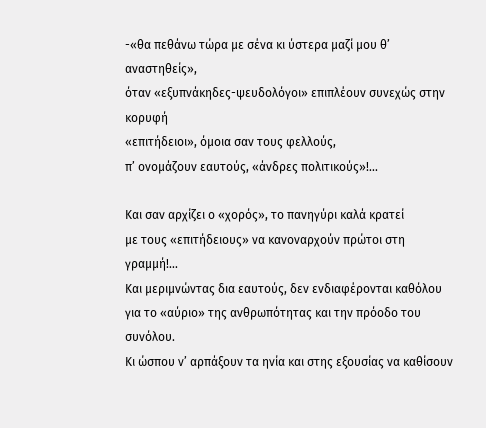-«θα πεθάνω τώρα με σένα κι ύστερα μαζί μου θ’ αναστηθείς»,
όταν «εξυπνάκηδες-ψευδολόγοι» επιπλέουν συνεχώς στην κορυφή
«επιτήδειοι», όμοια σαν τους φελλούς,
π’ ονομάζουν εαυτούς, «άνδρες πολιτικούς»!...

Και σαν αρχίζει ο «χορός», το πανηγύρι καλά κρατεί
με τους «επιτήδειους» να κανοναρχούν πρώτοι στη γραμμή!...
Και μεριμνώντας δια εαυτούς, δεν ενδιαφέρονται καθόλου
για το «αύριο» της ανθρωπότητας και την πρόοδο του συνόλου.
Κι ώσπου ν’ αρπάξουν τα ηνία και στης εξουσίας να καθίσουν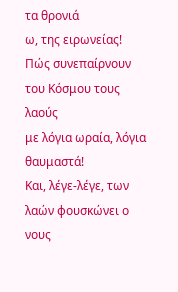τα θρονιά
ω, της ειρωνείας! Πώς συνεπαίρνουν του Κόσμου τους λαούς
με λόγια ωραία, λόγια θαυμαστά!
Και, λέγε-λέγε, των λαών φουσκώνει ο νους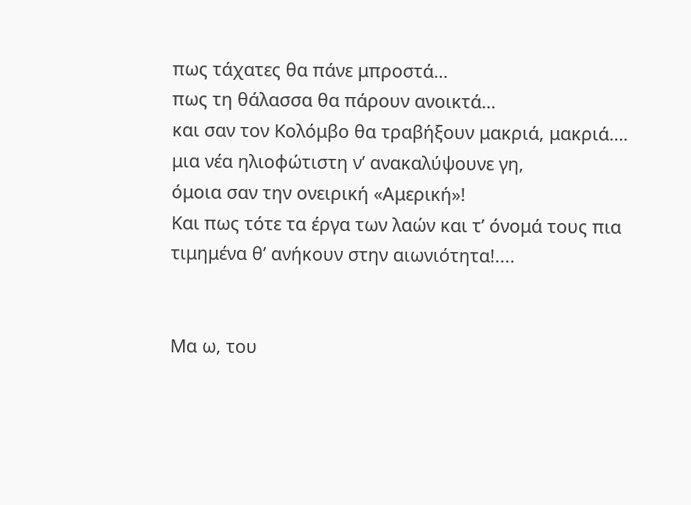πως τάχατες θα πάνε μπροστά…
πως τη θάλασσα θα πάρουν ανοικτά…
και σαν τον Κολόμβο θα τραβήξουν μακριά, μακριά….
μια νέα ηλιοφώτιστη ν’ ανακαλύψουνε γη,
όμοια σαν την ονειρική «Αμερική»!
Και πως τότε τα έργα των λαών και τ’ όνομά τους πια
τιμημένα θ’ ανήκουν στην αιωνιότητα!....


Μα ω, του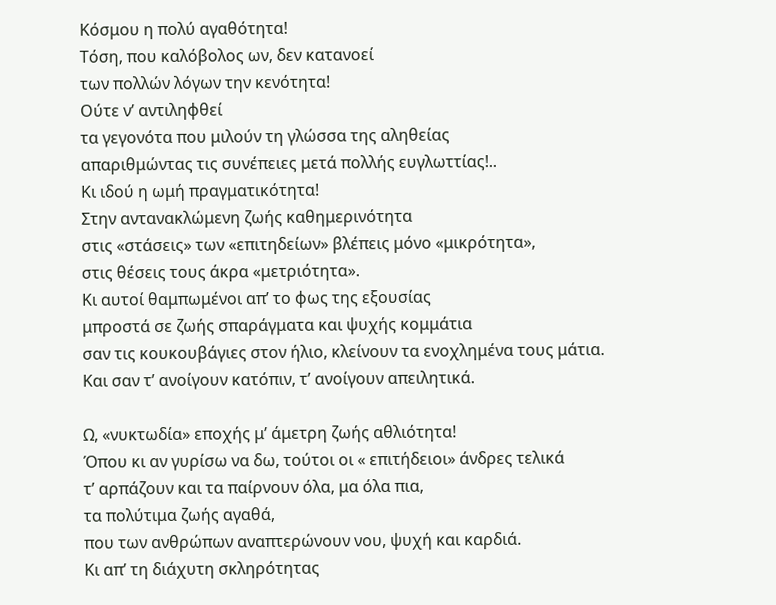Κόσμου η πολύ αγαθότητα!
Τόση, που καλόβολος ων, δεν κατανοεί
των πολλών λόγων την κενότητα!
Ούτε ν’ αντιληφθεί
τα γεγονότα που μιλούν τη γλώσσα της αληθείας
απαριθμώντας τις συνέπειες μετά πολλής ευγλωττίας!..
Κι ιδού η ωμή πραγματικότητα!
Στην αντανακλώμενη ζωής καθημερινότητα
στις «στάσεις» των «επιτηδείων» βλέπεις μόνο «μικρότητα»,
στις θέσεις τους άκρα «μετριότητα».
Κι αυτοί θαμπωμένοι απ’ το φως της εξουσίας
μπροστά σε ζωής σπαράγματα και ψυχής κομμάτια
σαν τις κουκουβάγιες στον ήλιο, κλείνουν τα ενοχλημένα τους μάτια.
Και σαν τ’ ανοίγουν κατόπιν, τ’ ανοίγουν απειλητικά.

Ω, «νυκτωδία» εποχής μ’ άμετρη ζωής αθλιότητα!
Όπου κι αν γυρίσω να δω, τούτοι οι « επιτήδειοι» άνδρες τελικά
τ’ αρπάζουν και τα παίρνουν όλα, μα όλα πια,
τα πολύτιμα ζωής αγαθά,
που των ανθρώπων αναπτερώνουν νου, ψυχή και καρδιά.
Κι απ’ τη διάχυτη σκληρότητας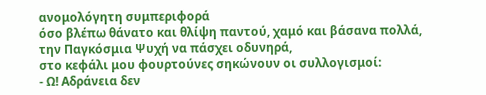ανομολόγητη συμπεριφορά
όσο βλέπω θάνατο και θλίψη παντού, χαμό και βάσανα πολλά,
την Παγκόσμια Ψυχή να πάσχει οδυνηρά,
στο κεφάλι μου φουρτούνες σηκώνουν οι συλλογισμοί:
- Ω! Αδράνεια δεν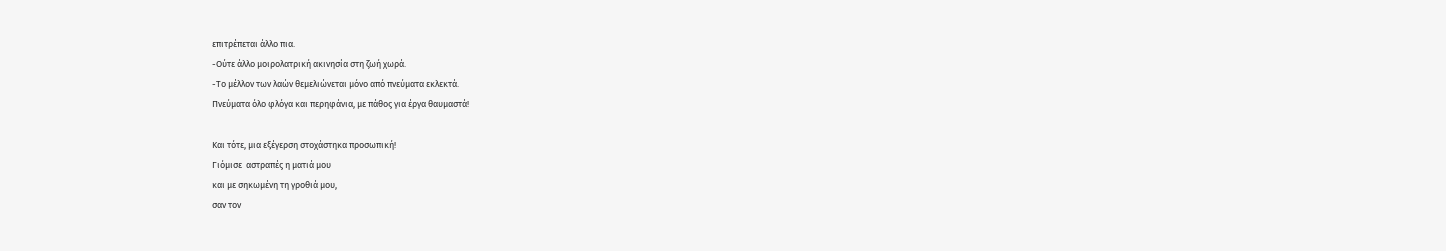επιτρέπεται άλλο πια.
-Ούτε άλλο μοιρολατρική ακινησία στη ζωή χωρά.
-Το μέλλον των λαών θεμελιώνεται μόνο από πνεύματα εκλεκτά.
Πνεύματα όλο φλόγα και περηφάνια, με πάθος για έργα θαυμαστά!

Και τότε, μια εξέγερση στοχάστηκα προσωπική!
Γιόμισε  αστραπές η ματιά μου
και με σηκωμένη τη γροθιά μου,
σαν τον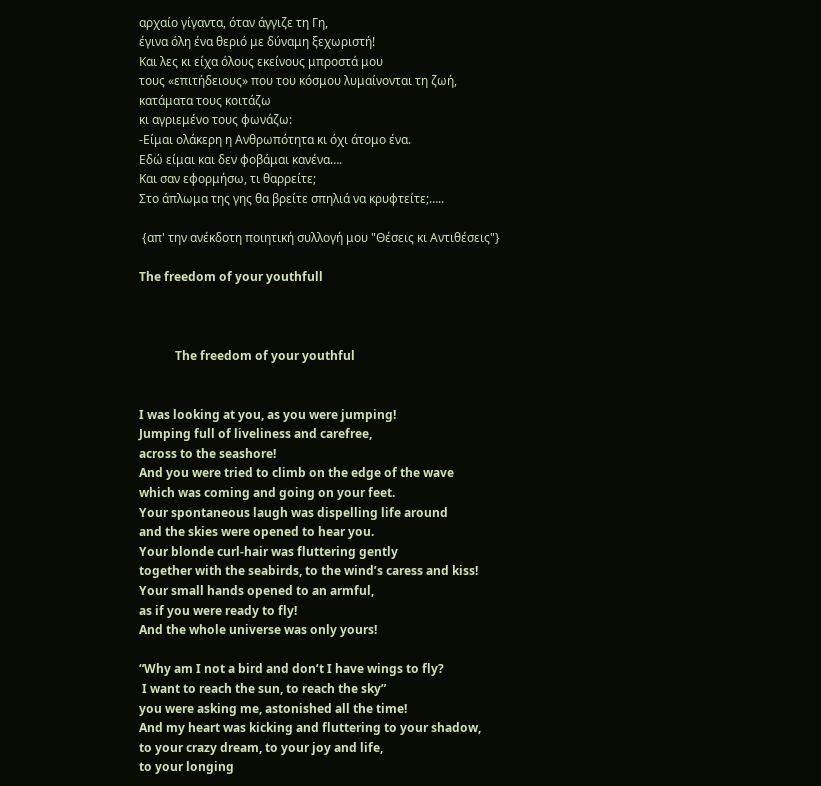αρχαίο γίγαντα, όταν άγγιζε τη Γη,
έγινα όλη ένα θεριό με δύναμη ξεχωριστή!
Και λες κι είχα όλους εκείνους μπροστά μου
τους «επιτήδειους» που του κόσμου λυμαίνονται τη ζωή,
κατάματα τους κοιτάζω
κι αγριεμένο τους φωνάζω:
-Είμαι ολάκερη η Ανθρωπότητα κι όχι άτομο ένα.
Εδώ είμαι και δεν φοβάμαι κανένα….
Και σαν εφορμήσω, τι θαρρείτε;
Στο άπλωμα της γης θα βρείτε σπηλιά να κρυφτείτε;…..

 {απ' την ανέκδοτη ποιητική συλλογή μου "Θέσεις κι Αντιθέσεις"}

The freedom of your youthfull



            The freedom of your youthful


I was looking at you, as you were jumping!
Jumping full of liveliness and carefree,
across to the seashore!
And you were tried to climb on the edge of the wave
which was coming and going on your feet.
Your spontaneous laugh was dispelling life around
and the skies were opened to hear you.
Your blonde curl-hair was fluttering gently
together with the seabirds, to the wind’s caress and kiss!
Your small hands opened to an armful,
as if you were ready to fly!
And the whole universe was only yours!

“Why am I not a bird and don’t I have wings to fly?
 I want to reach the sun, to reach the sky”
you were asking me, astonished all the time!
And my heart was kicking and fluttering to your shadow,
to your crazy dream, to your joy and life,
to your longing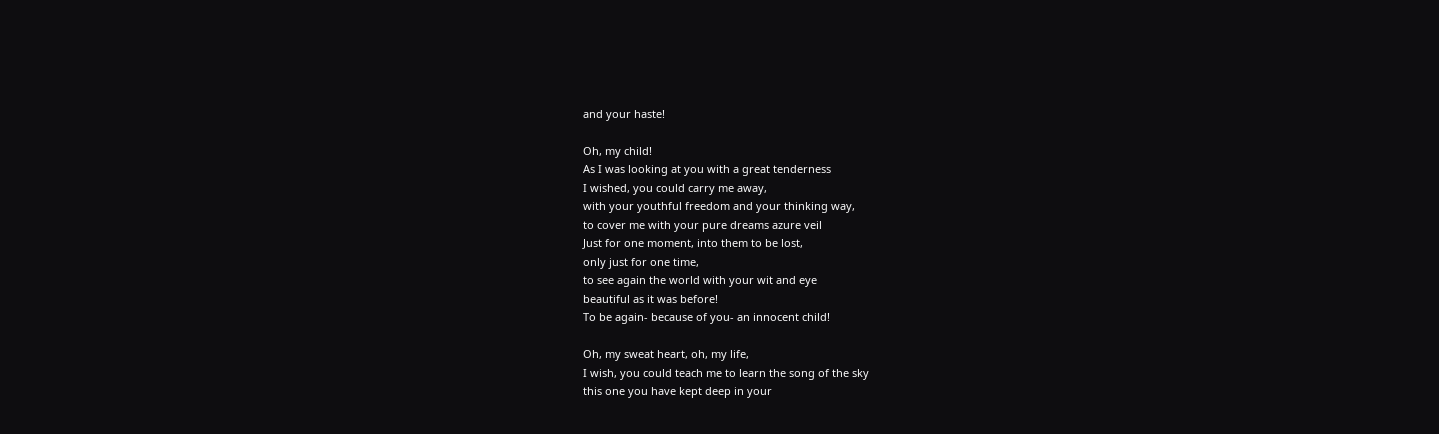and your haste!

Oh, my child!
As I was looking at you with a great tenderness
I wished, you could carry me away,
with your youthful freedom and your thinking way,
to cover me with your pure dreams azure veil
Just for one moment, into them to be lost,
only just for one time,
to see again the world with your wit and eye
beautiful as it was before!
To be again- because of you- an innocent child!

Oh, my sweat heart, oh, my life,
I wish, you could teach me to learn the song of the sky
this one you have kept deep in your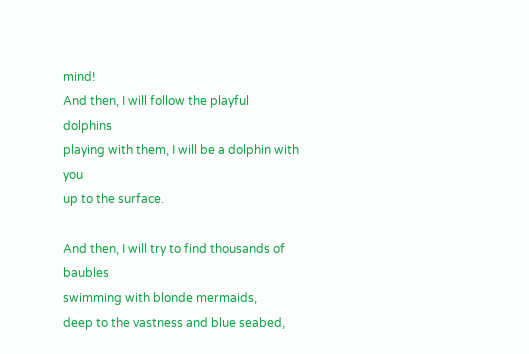mind!
And then, I will follow the playful dolphins
playing with them, I will be a dolphin with you
up to the surface.

And then, I will try to find thousands of baubles
swimming with blonde mermaids,
deep to the vastness and blue seabed,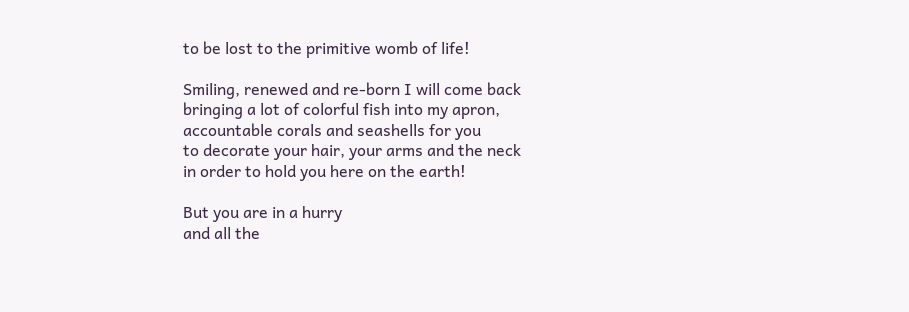to be lost to the primitive womb of life!

Smiling, renewed and re-born I will come back
bringing a lot of colorful fish into my apron,
accountable corals and seashells for you
to decorate your hair, your arms and the neck
in order to hold you here on the earth!

But you are in a hurry
and all the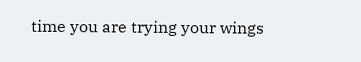time you are trying your wings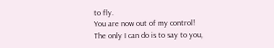to fly.
You are now out of my control!
The only I can do is to say to you,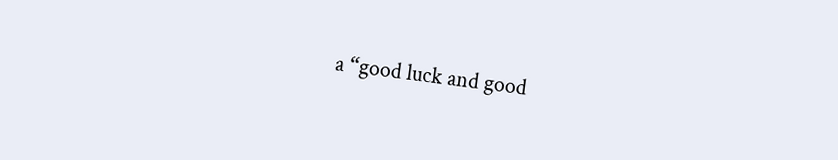a “good luck and good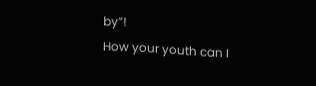by”!
How your youth can I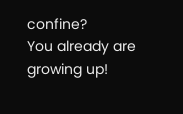confine?
You already are growing up!